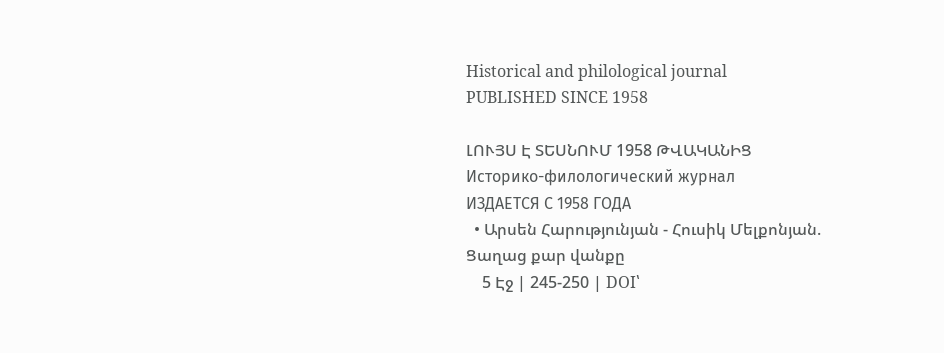Historical and philological journal
PUBLISHED SINCE 1958

ԼՈՒՅՍ Է ՏԵՍՆՈՒՄ 1958 ԹՎԱԿԱՆԻՑ
Историко-филологический журнал
ИЗДАЕТСЯ С 1958 ГОДА
  • Արսեն Հարությունյան - Հուսիկ Մելքոնյան. Ցաղաց քար վանքը
    5 Էջ | 245-250 | DOI՝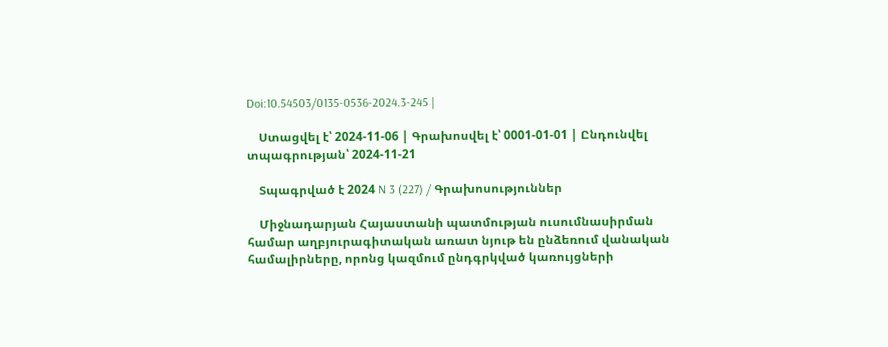Doi:10.54503/0135-0536-2024.3-245 |

    Ստացվել է՝ 2024-11-06 | Գրախոսվել է՝ 0001-01-01 | Ընդունվել տպագրության՝ 2024-11-21

    Տպագրված է 2024 N 3 (227) / Գրախոսություններ

    Միջնադարյան Հայաստանի պատմության ուսումնասիրման համար աղբյուրագիտական առատ նյութ են ընձեռում վանական համալիրները, որոնց կազմում ընդգրկված կառույցների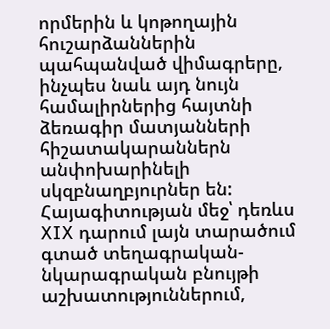որմերին և կոթողային հուշարձաններին պահպանված վիմագրերը, ինչպես նաև այդ նույն համալիրներից հայտնի ձեռագիր մատյանների հիշատակարաններն անփոխարինելի սկզբնաղբյուրներ են: Հայագիտության մեջ՝ դեռևս XIX դարում լայն տարածում գտած տեղագրական-նկարագրական բնույթի աշխատություններում,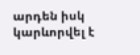արդեն իսկ կարևորվել է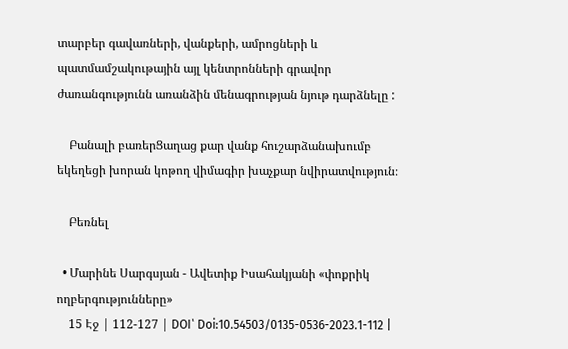տարբեր գավառների, վանքերի, ամրոցների և պատմամշակութային այլ կենտրոնների գրավոր ժառանգությունն առանձին մենագրության նյութ դարձնելը :

    Բանալի բառերՑաղաց քար վանք հուշարձանախումբ եկեղեցի խորան կոթող վիմագիր խաչքար նվիրատվություն։

    Բեռնել

  • Մարինե Սարգսյան - Ավետիք Իսահակյանի «փոքրիկ ողբերգությունները»
    15 Էջ | 112-127 | DOI՝ Doi:10.54503/0135-0536-2023.1-112 |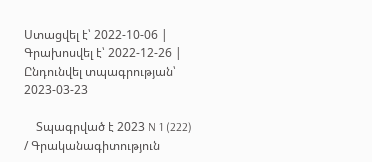Ստացվել է՝ 2022-10-06 | Գրախոսվել է՝ 2022-12-26 | Ընդունվել տպագրության՝ 2023-03-23

    Տպագրված է 2023 N 1 (222) / Գրականագիտություն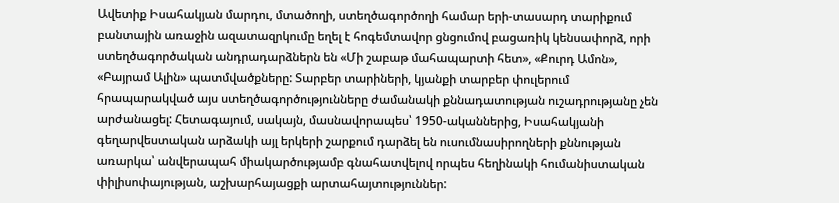Ավետիք Իսահակյան մարդու, մտածողի, ստեղծագործողի համար երի-տասարդ տարիքում բանտային առաջին ազատազրկումը եղել է հոգեմտավոր ցնցումով բացառիկ կենսափորձ, որի ստեղծագործական անդրադարձներն են «Մի շաբաթ մահապարտի հետ», «Քուրդ Ամոն», «Բայրամ Ալին» պատմվածքները: Տարբեր տարիների, կյանքի տարբեր փուլերում հրապարակված այս ստեղծագործությունները ժամանակի քննադատության ուշադրությանը չեն արժանացել: Հետագայում, սակայն, մասնավորապես՝ 1950-ականներից, Իսահակյանի գեղարվեստական արձակի այլ երկերի շարքում դարձել են ուսումնասիրողների քննության առարկա՝ անվերապահ միակարծությամբ գնահատվելով որպես հեղինակի հումանիստական փիլիսոփայության, աշխարհայացքի արտահայտություններ: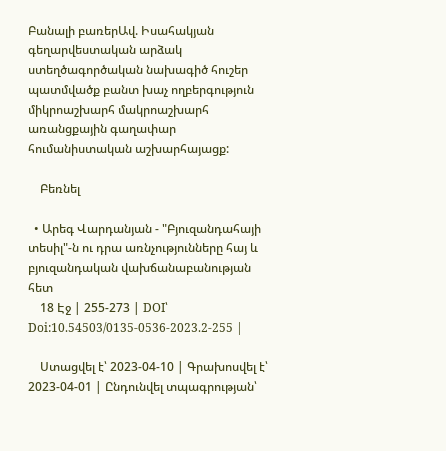Բանալի բառերԱվ. Իսահակյան գեղարվեստական արձակ ստեղծագործական նախագիծ հուշեր պատմվածք բանտ խաչ ողբերգություն միկրոաշխարհ մակրոաշխարհ առանցքային գաղափար հումանիստական աշխարհայացք:

    Բեռնել

  • Արեգ Վարդանյան - "Բյուզանդահայի տեսիլ"-ն ու դրա առնչությունները հայ և բյուզանդական վախճանաբանության հետ
    18 Էջ | 255-273 | DOI՝ Doi:10.54503/0135-0536-2023.2-255 |

    Ստացվել է՝ 2023-04-10 | Գրախոսվել է՝ 2023-04-01 | Ընդունվել տպագրության՝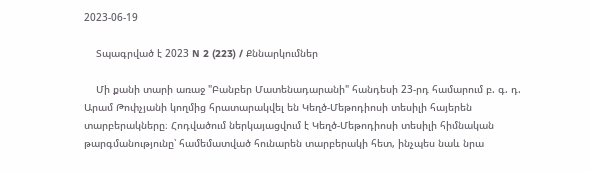2023-06-19

    Տպագրված է 2023 N 2 (223) / Քննարկումներ

    Մի քանի տարի առաջ "Բանբեր Մատենադարանի" հանդեսի 23-րդ համարում բ. գ. դ. Արամ Թոփչյանի կողմից հրատարակվել են Կեղծ-Մեթոդիոսի տեսիլի հայերեն տարբերակները։ Հոդվածում ներկայացվում է Կեղծ-Մեթոդիոսի տեսիլի հիմնական թարգմանությունը՝ համեմատված հունարեն տարբերակի հետ, ինչպես նաև նրա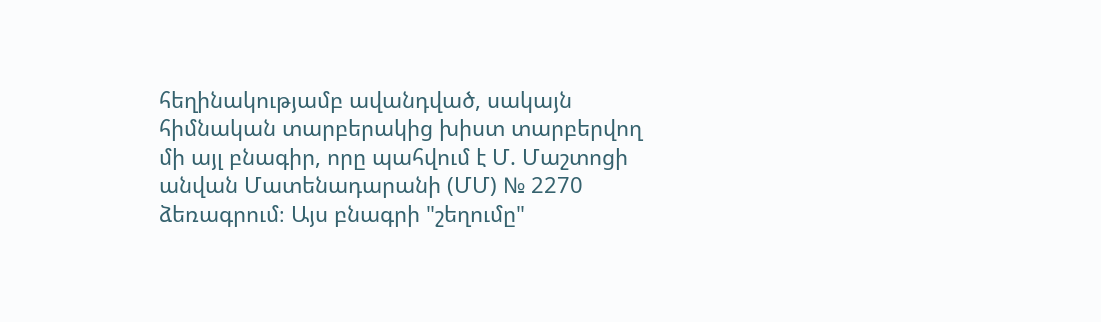հեղինակությամբ ավանդված, սակայն հիմնական տարբերակից խիստ տարբերվող մի այլ բնագիր, որը պահվում է Մ. Մաշտոցի անվան Մատենադարանի (ՄՄ) № 2270 ձեռագրում։ Այս բնագրի "շեղումը"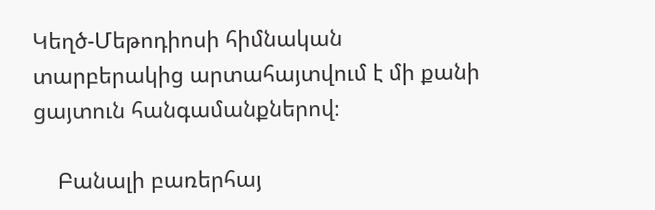Կեղծ-Մեթոդիոսի հիմնական տարբերակից արտահայտվում է մի քանի ցայտուն հանգամանքներով։

    Բանալի բառերհայ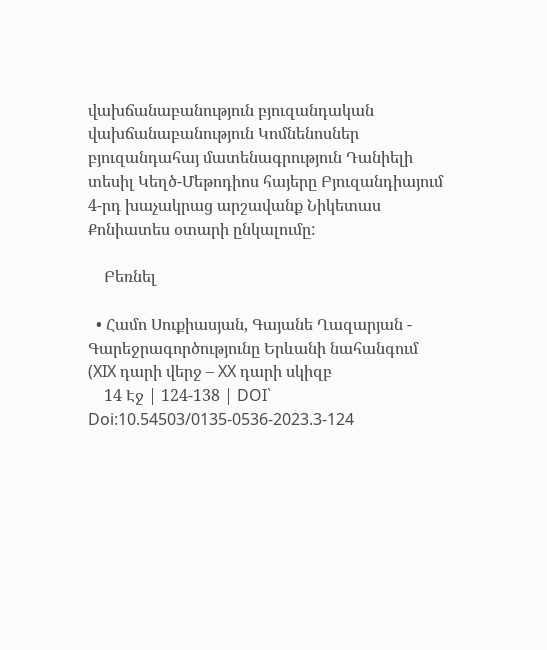վախճանաբանություն բյուզանդական վախճանաբանություն Կոմնենոսներ բյուզանդահայ մատենագրություն Դանիելի տեսիլ Կեղծ-Մեթոդիոս հայերը Բյուզանդիայում 4-րդ խաչակրաց արշավանք Նիկետաս Քոնիատես օտարի ընկալումը:

    Բեռնել

  • Համո Սուքիասյան, Գայանե Ղազարյան - Գարեջրագործությունը Երևանի նահանգում (XIX դարի վերջ – XX դարի սկիզբ
    14 Էջ | 124-138 | DOI՝ Doi:10.54503/0135-0536-2023.3-124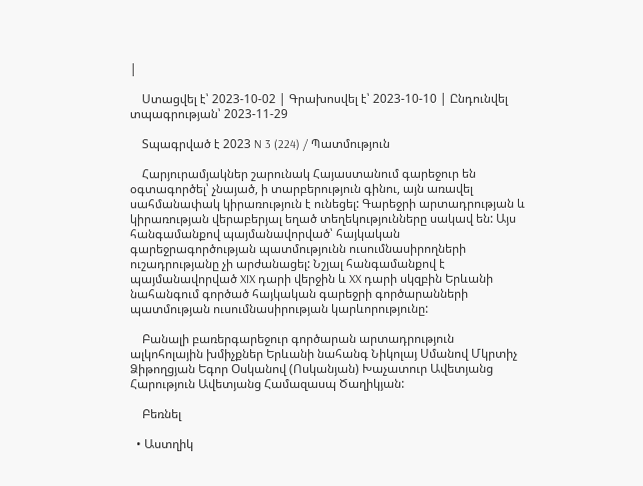|

    Ստացվել է՝ 2023-10-02 | Գրախոսվել է՝ 2023-10-10 | Ընդունվել տպագրության՝ 2023-11-29

    Տպագրված է 2023 N 3 (224) / Պատմություն

    Հարյուրամյակներ շարունակ Հայաստանում գարեջուր են օգտագործել՝ չնայած, ի տարբերություն գինու, այն առավել սահմանափակ կիրառություն է ունեցել: Գարեջրի արտադրության և կիրառության վերաբերյալ եղած տեղեկությունները սակավ են: Այս հանգամանքով պայմանավորված՝ հայկական գարեջրագործության պատմությունն ուսումնասիրողների ուշադրությանը չի արժանացել: Նշյալ հանգամանքով է պայմանավորված XIX դարի վերջին և XX դարի սկզբին Երևանի նահանգում գործած հայկական գարեջրի գործարանների պատմության ուսումնասիրության կարևորությունը:

    Բանալի բառերգարեջուր գործարան արտադրություն ալկոհոլային խմիչքներ Երևանի նահանգ Նիկոլայ Սմանով Մկրտիչ Ձիթողցյան Եգոր Օսկանով (Ոսկանյան) Խաչատուր Ավետյանց Հարություն Ավետյանց Համազասպ Ծաղիկյան:

    Բեռնել

  • Աստղիկ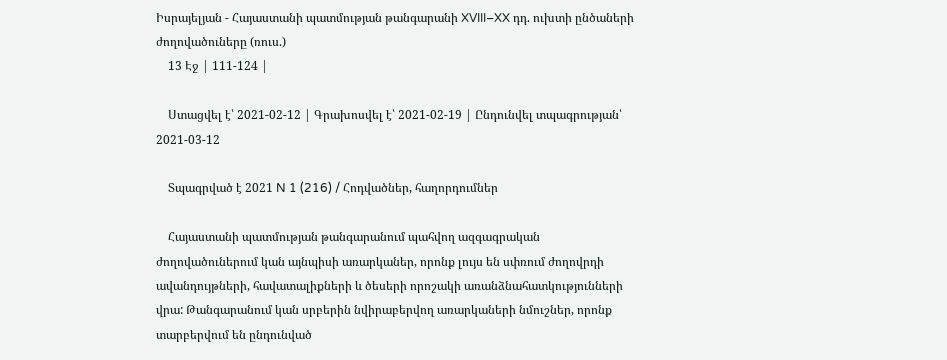Իսրայելյան - Հայաստանի պատմության թանգարանի XVIII–XX դդ. ուխտի ընծաների ժողովածուները (ռուս.)
    13 Էջ | 111-124 |

    Ստացվել է՝ 2021-02-12 | Գրախոսվել է՝ 2021-02-19 | Ընդունվել տպագրության՝ 2021-03-12

    Տպագրված է 2021 N 1 (216) / Հոդվածներ, հաղորդումներ

    Հայաստանի պատմության թանգարանում պահվող ազգագրական ժողովածուներում կան այնպիսի առարկաներ, որոնք լույս են սփռում ժողովրդի ավանդույթների, հավատալիքների և ծեսերի որոշակի առանձնահատկությունների վրա: Թանգարանում կան սրբերին նվիրաբերվող առարկաների նմուշներ, որոնք տարբերվում են ընդունված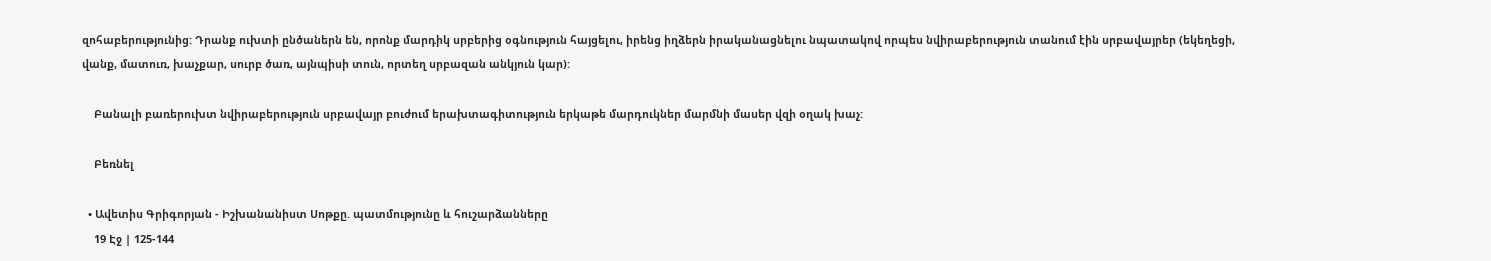զոհաբերությունից: Դրանք ուխտի ընծաներն են, որոնք մարդիկ սրբերից օգնություն հայցելու, իրենց իղձերն իրականացնելու նպատակով որպես նվիրաբերություն տանում էին սրբավայրեր (եկեղեցի, վանք, մատուռ, խաչքար, սուրբ ծառ, այնպիսի տուն, որտեղ սրբազան անկյուն կար):

    Բանալի բառերուխտ նվիրաբերություն սրբավայր բուժում երախտագիտություն երկաթե մարդուկներ մարմնի մասեր վզի օղակ խաչ:

    Բեռնել

  • Ավետիս Գրիգորյան - Իշխանանիստ Սոթքը. պատմությունը և հուշարձանները
    19 Էջ | 125-144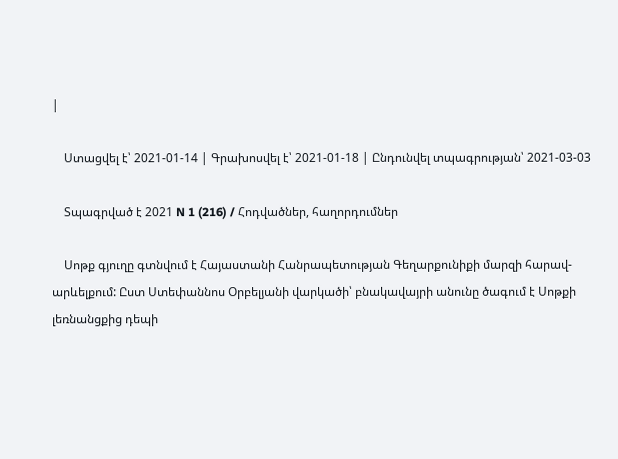|

    Ստացվել է՝ 2021-01-14 | Գրախոսվել է՝ 2021-01-18 | Ընդունվել տպագրության՝ 2021-03-03

    Տպագրված է 2021 N 1 (216) / Հոդվածներ, հաղորդումներ

    Սոթք գյուղը գտնվում է Հայաստանի Հանրապետության Գեղարքունիքի մարզի հարավ-արևելքում: Ըստ Ստեփաննոս Օրբելյանի վարկածի՝ բնակավայրի անունը ծագում է Սոթքի լեռնանցքից դեպի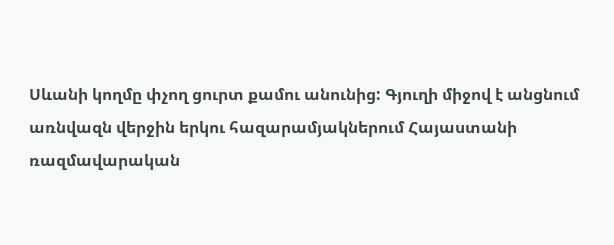Սևանի կողմը փչող ցուրտ քամու անունից: Գյուղի միջով է անցնում առնվազն վերջին երկու հազարամյակներում Հայաստանի ռազմավարական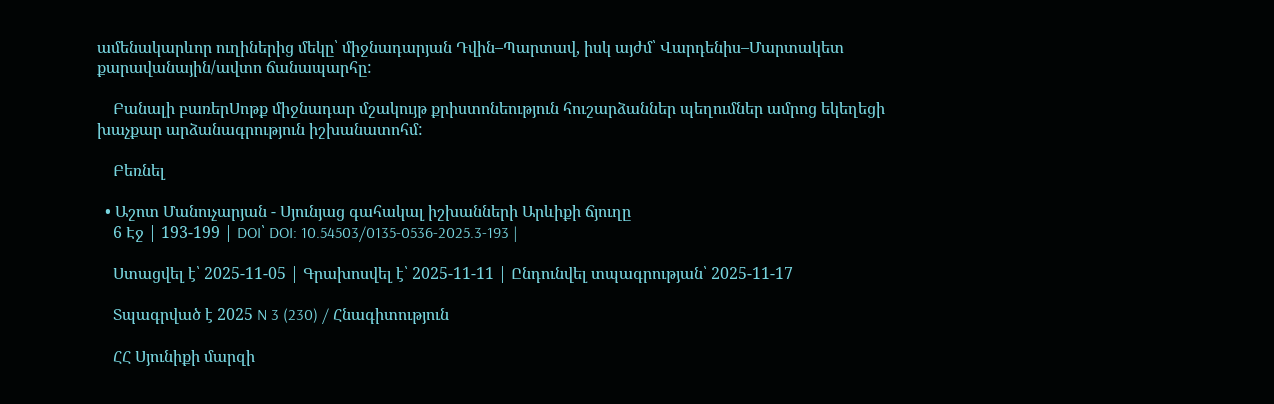ամենակարևոր ուղիներից մեկը՝ միջնադարյան Դվին–Պարտավ, իսկ այժմ՝ Վարդենիս–Մարտակետ քարավանային/ավտո ճանապարհը:

    Բանալի բառերՍոթք միջնադար մշակույթ քրիստոնեություն հուշարձաններ պեղումներ ամրոց եկեղեցի խաչքար արձանագրություն իշխանատոհմ:

    Բեռնել

  • Աշոտ Մանուչարյան - Սյունյաց գահակալ իշխանների Արևիքի ճյուղը
    6 Էջ | 193-199 | DOI՝ DOI: 10.54503/0135-0536-2025.3-193 |

    Ստացվել է՝ 2025-11-05 | Գրախոսվել է՝ 2025-11-11 | Ընդունվել տպագրության՝ 2025-11-17

    Տպագրված է 2025 N 3 (230) / Հնագիտություն

    ՀՀ Սյունիքի մարզի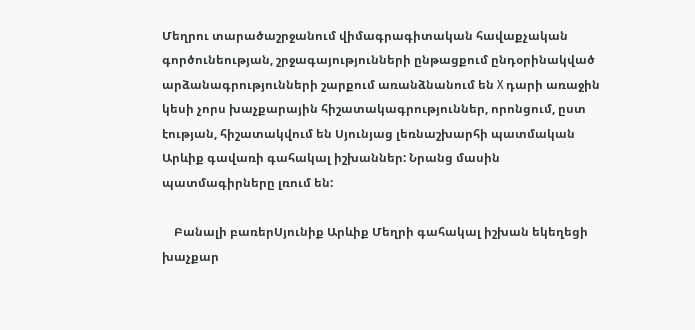Մեղրու տարածաշրջանում վիմագրագիտական հավաքչական գործունեության, շրջագայությունների ընթացքում ընդօրինակված արձանագրությունների շարքում առանձնանում են X դարի առաջին կեսի չորս խաչքարային հիշատակագրություններ, որոնցում, ըստ էության, հիշատակվում են Սյունյաց լեռնաշխարհի պատմական Արևիք գավառի գահակալ իշխաններ: Նրանց մասին պատմագիրները լռում են:

    Բանալի բառերՍյունիք Արևիք Մեղրի գահակալ իշխան եկեղեցի խաչքար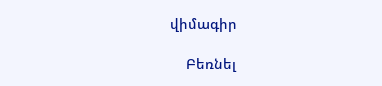վիմագիր

    Բեռնել